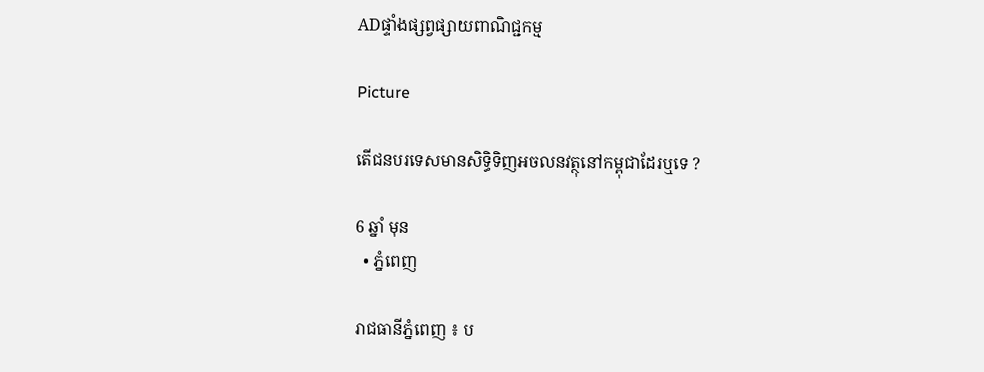ADផ្ទាំងផ្សព្វផ្សាយពាណិជ្ជកម្ម

Picture

តើជនបរទេសមានសិទ្ធិទិញអចលនវត្ថុនៅកម្ពុជាដែរឬទេ ?

6 ឆ្នាំ មុន
  • ភ្នំពេញ

រាជធានីភ្នំពេញ ៖ ប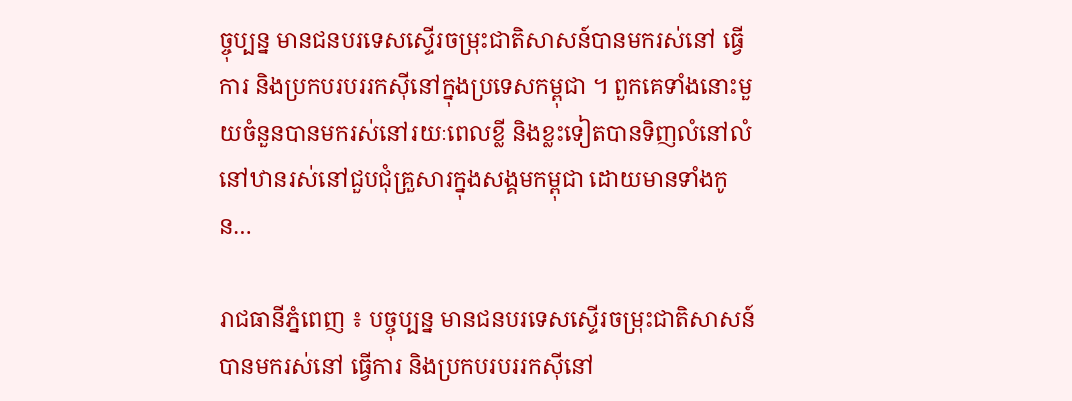ច្ចុប្បន្ន មានជនបរទេសស្ទើរចម្រុះជាតិសាសន៍បានមករស់នៅ ធ្វើការ និងប្រកបរបររកស៊ីនៅក្នុងប្រទេសកម្ពុជា ។ ពួកគេទាំងនោះមួយចំនួនបានមករស់នៅរយៈពេលខ្លី និងខ្លះទៀតបានទិញលំនៅលំនៅឋានរស់នៅជួបជុំគ្រួសារក្នុងសង្គមកម្ពុជា ដោយមានទាំងកូន…

រាជធានីភ្នំពេញ ៖ បច្ចុប្បន្ន មានជនបរទេសស្ទើរចម្រុះជាតិសាសន៍បានមករស់នៅ ធ្វើការ និងប្រកបរបររកស៊ីនៅ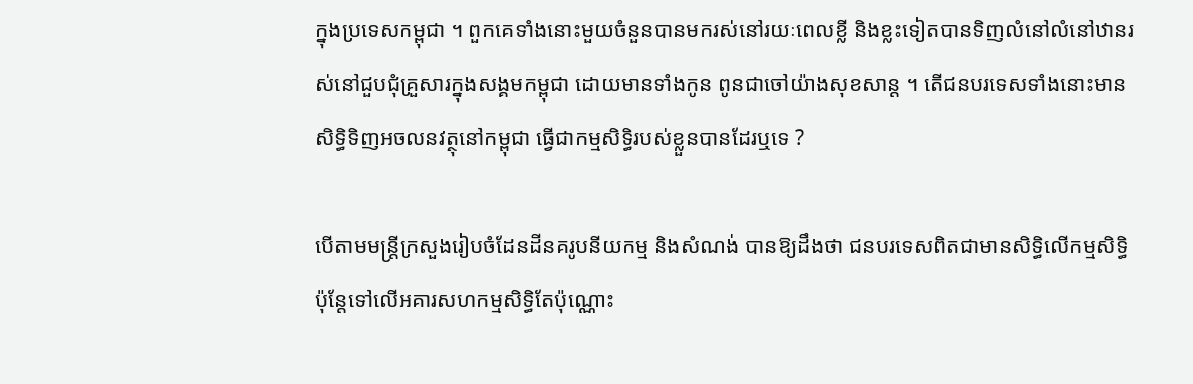ក្នុងប្រទេសកម្ពុជា ។ ពួកគេទាំងនោះមួយចំនួនបានមករស់នៅរយៈពេលខ្លី និងខ្លះទៀតបានទិញលំនៅលំនៅឋានរស់នៅជួបជុំគ្រួសារក្នុងសង្គមកម្ពុជា ដោយមានទាំងកូន ពូនជាចៅយ៉ាងសុខសាន្ដ ។ តើជនបរទេសទាំងនោះមានសិទិ្ធទិញអចលនវត្ថុនៅកម្ពុជា ធ្វើជាកម្មសិទ្ធិរបស់ខ្លួនបានដែរឬទេ ?

បើតាមមន្ត្រីក្រសួងរៀបចំដែនដីនគរូបនីយកម្ម និងសំណង់ បានឱ្យដឹងថា ជនបរទេសពិតជាមានសិទ្ធិលើកម្មសិទ្ធិ ប៉ុន្ដែទៅលើអគារសហកម្មសិទ្ធិតែប៉ុណ្ណោះ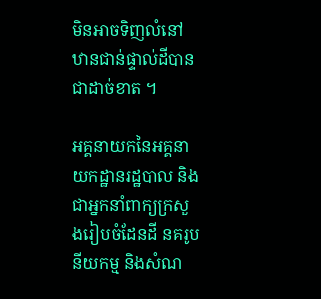មិនអាចទិញលំនៅឋានជាន់ផ្ទាល់ដីបានជាដាច់ខាត ។

អគ្គនាយកនៃអគ្គនាយកដ្ឋានរដ្ឋបាល និងជាអ្នកនាំពាក្យក្រសួងរៀបចំដែនដី នគរូបនីយកម្ម និងសំណ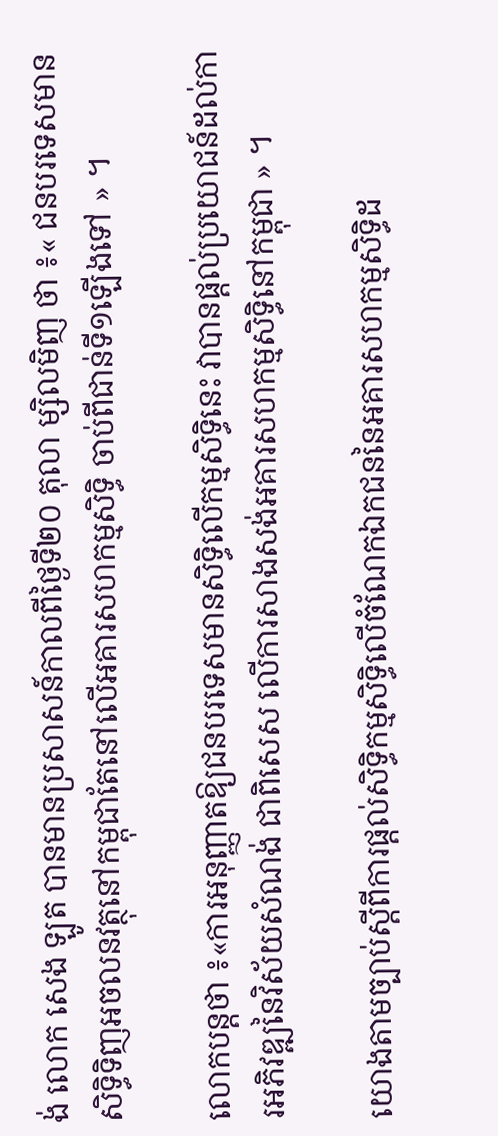ង់ លោក សេង ឡូត បានមានប្រសាសន៍កាលពីថ្ងៃទី២០ តុលា ម្សិលមិញ ថា ៖« ជនបរទេសមានសិទ្ធិទិញអចលនវត្ថុនៅកម្ពុជាតែនៅលើអគារសហកម្មសិទ្ធិ ចាប់ពីជាន់ទី១ឡើងទៅ » ។

លោកបន្ដថា ៖«ការអនុញ្ញាតឱ្យជនបរទេសមានសិទ្ធិលើកម្មសិទ្ធិនេះ វាបានផ្តល់ប្រយោជន៍ដល់ការអភិវឌ្ឍនៃវិស័យសំណង់ ជាពិសេស លើការសាងសង់អគារសហកម្មសិទ្ធិនៅកម្ពុជា » ។

យោងតាមច្បាប់ស្តីពីការផ្តល់សិទ្ធិកម្មសិទ្ធិលើចំណែកឯកជននៃអគារសហកម្មសិទ្ធិដ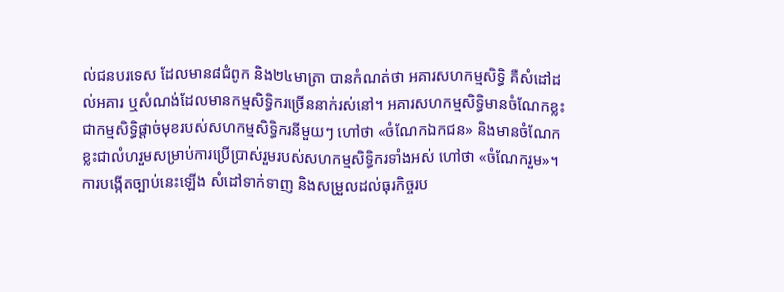ល់ជនបរទេស ដែលមាន៨ជំពូក និង២៤មាត្រា បានកំណត់ថា អគារសហកម្មសិទ្ធិ គឺសំដៅដល់អគារ ឬសំណង់ដែលមានកម្មសិទ្ធិករច្រើននាក់រស់នៅ។ អគារសហកម្មសិទ្ធិមានចំណែកខ្លះជាកម្មសិទ្ធិផ្តាច់មុខរបស់សហកម្មសិទ្ធិករនីមួយៗ ហៅថា «ចំណែកឯកជន» និងមានចំណែកខ្លះជាលំហរួមសម្រាប់ការប្រើប្រាស់រួមរបស់សហកម្មសិទ្ធិករទាំងអស់ ហៅថា «ចំណែករួម»។ ការបង្កើតច្បាប់នេះឡើង សំដៅទាក់ទាញ និងសម្រួលដល់ធុរកិច្ចរប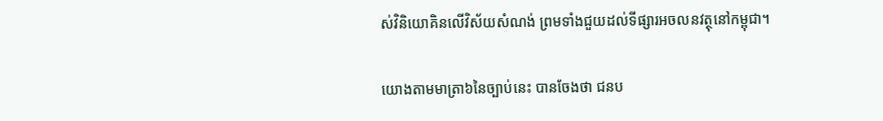ស់វិនិយោគិនលើវិស័យសំណង់ ព្រមទាំងជួយដល់ទីផ្សារអចលនវត្ថុនៅកម្ពុជា។

យោងតាមមាត្រា៦នៃច្បាប់នេះ បានចែងថា ជនប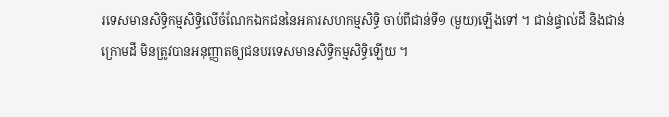រទេសមានសិទ្ធិកម្មសិទ្ធិលើចំណែកឯកជននៃអគារសហកម្មសិទ្ធិ ចាប់ពីជាន់ទី១ (មួយ)ឡើងទៅ ។ ជាន់ផ្ទាល់ដី និងជាន់ក្រោមដី មិនត្រូវបានអនុញ្ញាតឲ្យជនបរទេសមានសិទ្ធិកម្មសិទ្ធិឡើយ ។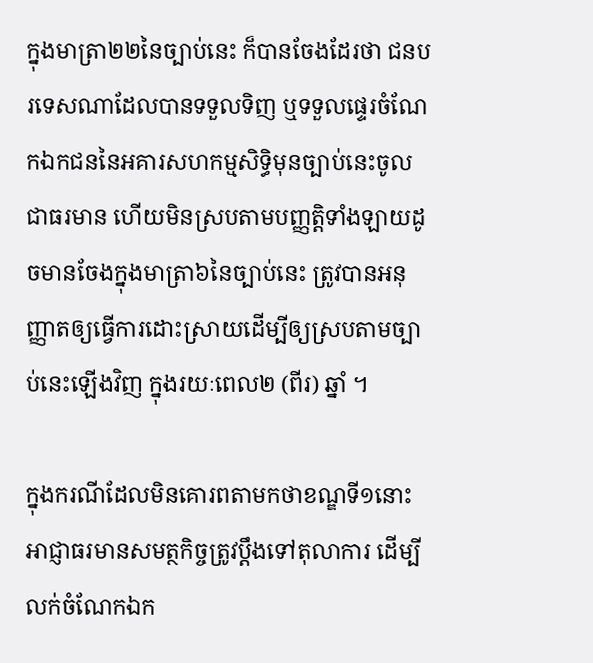ក្នុងមាត្រា២២នៃច្បាប់នេះ ក៏បានចែងដែរថា ជនបរទេសណាដែលបានទទួលទិញ ឬទទួលផ្ទេរចំណែកឯកជននៃអគារសហកម្មសិទ្ធិមុនច្បាប់នេះចូលជាធរមាន ហើយមិនស្របតាមបញ្ញត្តិទាំងឡាយដូចមានចែងក្នុងមាត្រា៦នៃច្បាប់នេះ ត្រូវបានអនុញ្ញាតឲ្យធ្វើការដោះស្រាយដើម្បីឲ្យស្របតាមច្បាប់នេះឡើងវិញ ក្នុងរយៈពេល២ (ពីរ) ឆ្នាំ ។

ក្នុងករណីដែលមិនគោរពតាមកថាខណ្ឌទី១នោះ អាជ្ញាធរមានសមត្ថកិច្ចត្រូវប្ដឹងទៅតុលាការ ដើម្បីលក់ចំណែកឯក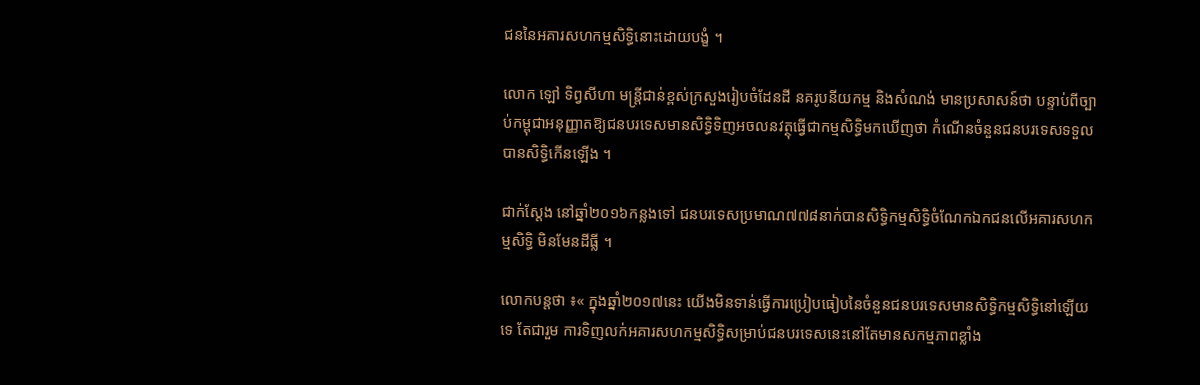ជននៃអគារសហកម្មសិទ្ធិនោះដោយបង្ខំ ។

លោក ឡៅ ទិព្វសីហា មន្ត្រីជាន់ខ្ពស់ក្រសួងរៀបចំដែនដី នគរូបនីយកម្ម និងសំណង់ មានប្រសាសន៍ថា បន្ទាប់ពីច្បាប់កម្ពុជាអនុញ្ញាតឱ្យជនបរទេសមានសិទ្ធិទិញអចលនវត្ថុធ្វើជាកម្មសិទ្ធិមកឃើញថា កំណើនចំនួនជនបរទេសទទួលបានសិទ្ធិកើនឡើង ។

ជាក់ស្តែង នៅឆ្នាំ២០១៦កន្លងទៅ ជនបរទេសប្រមាណ៧៧៨នាក់បានសិទ្ធិកម្មសិទ្ធិចំណែកឯកជនលើអគារសហកម្មសិទ្ធិ មិនមែនដីធ្លី ។

លោកបន្តថា ៖« ក្នុងឆ្នាំ២០១៧នេះ យើងមិនទាន់ធ្វើការប្រៀបធៀបនៃចំនួនជនបរទេសមានសិទ្ធិកម្មសិទ្ធិនៅឡើយទេ តែជារួម ការទិញលក់អគារសហកម្មសិទ្ធិសម្រាប់ជនបរទេសនេះនៅតែមានសកម្មភាពខ្លាំង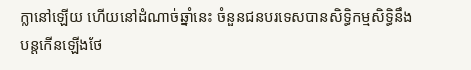ក្លានៅឡើយ ហើយនៅដំណាច់ឆ្នាំនេះ ចំនួនជនបរទេសបានសិទ្ធិកម្មសិទ្ធិនឹងបន្តកើនឡើងថែ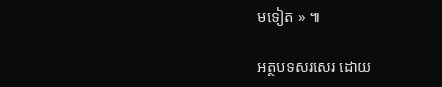មទៀត » ៕

អត្ថបទសរសេរ ដោយ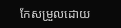កែសម្រួលដោយ